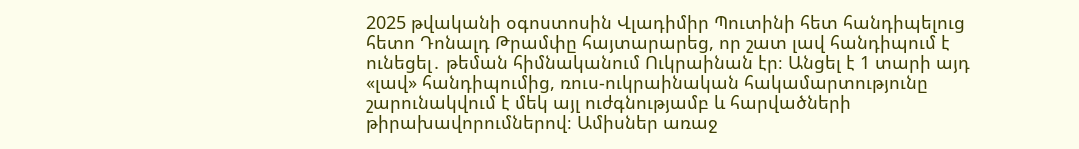2025 թվականի օգոստոսին Վլադիմիր Պուտինի հետ հանդիպելուց հետո Դոնալդ Թրամփը հայտարարեց, որ շատ լավ հանդիպում է ունեցել․ թեման հիմնականում Ուկրաինան էր։ Անցել է 1 տարի այդ «լավ» հանդիպումից, ռուս-ուկրաինական հակամարտությունը շարունակվում է մեկ այլ ուժգնությամբ և հարվածների թիրախավորումներով։ Ամիսներ առաջ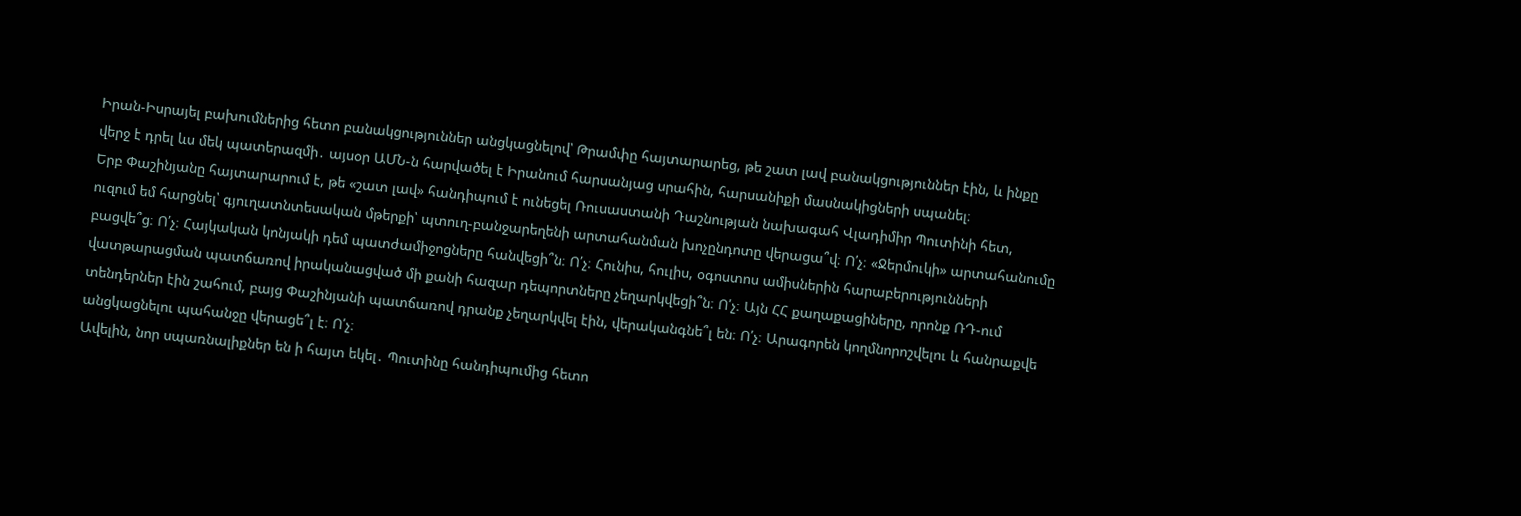Իրան-Իսրայել բախումներից հետո բանակցություններ անցկացնելով՝ Թրամփը հայտարարեց, թե շատ լավ բանակցություններ էին, և ինքը վերջ է դրել ևս մեկ պատերազմի․ այսօր ԱՄՆ-ն հարվածել է Իրանում հարսանյաց սրահին, հարսանիքի մասնակիցների սպանել։
Երբ Փաշինյանը հայտարարում է, թե «շատ լավ» հանդիպում է ունեցել Ռուսաստանի Դաշնության նախագահ Վլադիմիր Պուտինի հետ, ուզում եմ հարցնել՝ գյուղատնտեսական մթերքի՝ պտուղ-բանջարեղենի արտահանման խոչընդոտը վերացա՞վ։ Ո՛չ։ «Ջերմուկի» արտահանումը բացվե՞ց։ Ո՛չ։ Հայկական կոնյակի դեմ պատժամիջոցները հանվեցի՞ն։ Ո՛չ։ Հունիս, հուլիս, օգոստոս ամիսներին հարաբերությունների վատթարացման պատճառով իրականացված մի քանի հազար դեպորտները չեղարկվեցի՞ն։ Ո՛չ։ Այն ՀՀ քաղաքացիները, որոնք ՌԴ-ում տենդերներ էին շահում, բայց Փաշինյանի պատճառով դրանք չեղարկվել էին, վերականգնե՞լ են։ Ո՛չ։ Արագորեն կողմնորոշվելու և հանրաքվե անցկացնելու պահանջը վերացե՞լ է։ Ո՛չ։
Ավելին, նոր սպառնալիքներ են ի հայտ եկել․ Պուտինը հանդիպումից հետո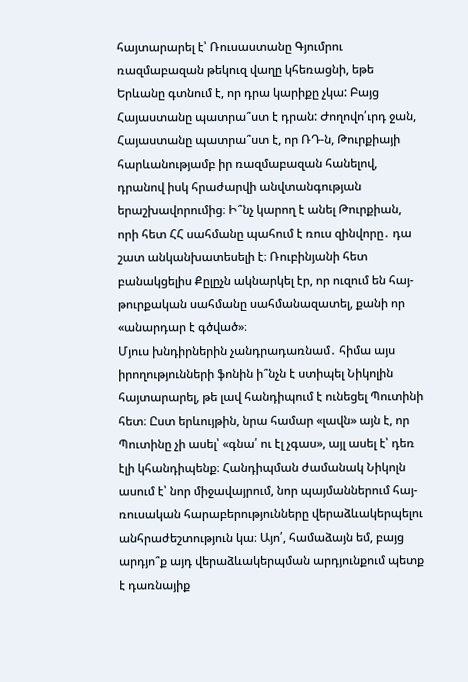հայտարարել է՝ Ռուսաստանը Գյումրու ռազմաբազան թեկուզ վաղը կհեռացնի, եթե Երևանը գտնում է, որ դրա կարիքը չկա: Բայց Հայաստանը պատրա՞ստ է դրան: Ժողովո՛ւրդ ջան, Հայաստանը պատրա՞ստ է, որ ՌԴ-ն, Թուրքիայի հարևանությամբ իր ռազմաբազան հանելով, դրանով իսկ հրաժարվի անվտանգության երաշխավորումից։ Ի՞նչ կարող է անել Թուրքիան, որի հետ ՀՀ սահմանը պահում է ռուս զինվորը․ դա շատ անկանխատեսելի է։ Ռուբինյանի հետ բանակցելիս Քըլըչն ակնարկել էր, որ ուզում են հայ-թուրքական սահմանը սահմանազատել, քանի որ «անարդար է գծված»։
Մյուս խնդիրներին չանդրադառնամ․ հիմա այս իրողությունների ֆոնին ի՞նչն է ստիպել Նիկոլին հայտարարել, թե լավ հանդիպում է ունեցել Պուտինի հետ։ Ըստ երևույթին, նրա համար «լավն» այն է, որ Պուտինը չի ասել՝ «գնա՛ ու էլ չգաս», այլ ասել է՝ դեռ էլի կհանդիպենք։ Հանդիպման ժամանակ Նիկոլն ասում է՝ նոր միջավայրում, նոր պայմաններում հայ-ռուսական հարաբերությունները վերաձևակերպելու անհրաժեշտություն կա։ Այո՛, համաձայն եմ, բայց արդյո՞ք այդ վերաձևակերպման արդյունքում պետք է դառնայիք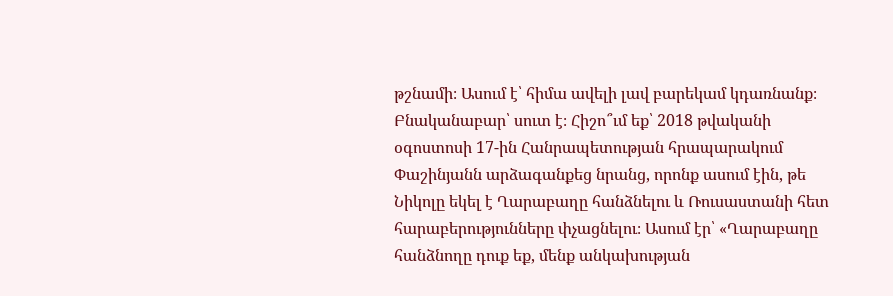թշնամի։ Ասում է՝ հիմա ավելի լավ բարեկամ կդառնանք։ Բնականաբար՝ սուտ է։ Հիշո՞ւմ եք՝ 2018 թվականի օգոստոսի 17-ին Հանրապետության հրապարակում Փաշինյանն արձագանքեց նրանց, որոնք ասում էին, թե Նիկոլը եկել է Ղարաբաղը հանձնելու և Ռուսաստանի հետ հարաբերությունները փչացնելու։ Ասում էր՝ «Ղարաբաղը հանձնողը դուք եք, մենք անկախության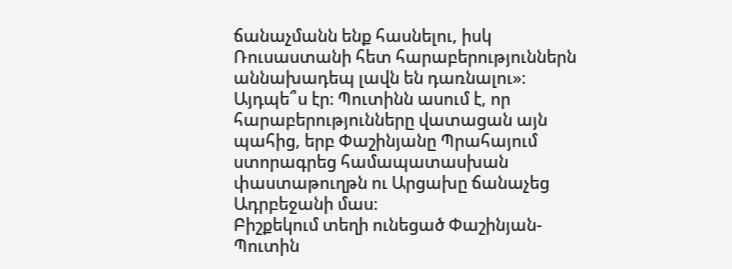ճանաչմանն ենք հասնելու, իսկ Ռուսաստանի հետ հարաբերություններն աննախադեպ լավն են դառնալու»։ Այդպե՞ս էր։ Պուտինն ասում է, որ հարաբերությունները վատացան այն պահից, երբ Փաշինյանը Պրահայում ստորագրեց համապատասխան փաստաթուղթն ու Արցախը ճանաչեց Ադրբեջանի մաս։
Բիշքեկում տեղի ունեցած Փաշինյան-Պուտին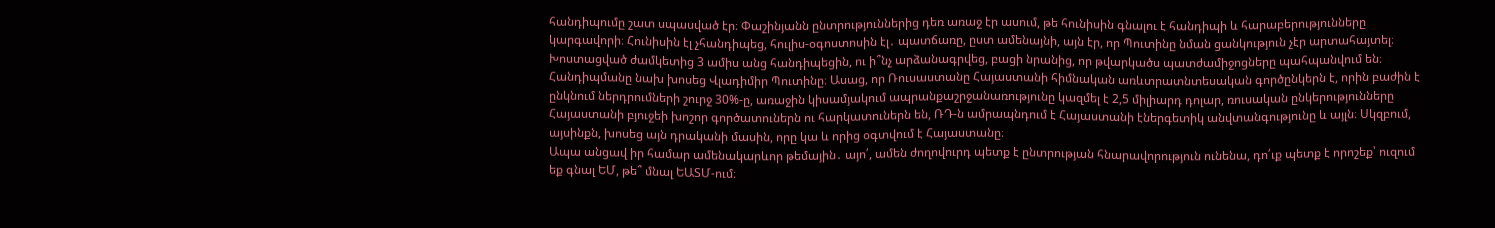հանդիպումը շատ սպասված էր։ Փաշինյանն ընտրություններից դեռ առաջ էր ասում, թե հունիսին գնալու է հանդիպի և հարաբերությունները կարգավորի։ Հունիսին էլ չհանդիպեց, հուլիս-օգոստոսին էլ․ պատճառը, ըստ ամենայնի, այն էր, որ Պուտինը նման ցանկություն չէր արտահայտել։ Խոստացված ժամկետից 3 ամիս անց հանդիպեցին, ու ի՞նչ արձանագրվեց, բացի նրանից, որ թվարկածս պատժամիջոցները պահպանվում են։
Հանդիպմանը նախ խոսեց Վլադիմիր Պուտինը։ Ասաց, որ Ռուսաստանը Հայաստանի հիմնական առևտրատնտեսական գործընկերն է, որին բաժին է ընկնում ներդրումների շուրջ 30%-ը, առաջին կիսամյակում ապրանքաշրջանառությունը կազմել է 2,5 միլիարդ դոլար, ռուսական ընկերությունները Հայաստանի բյուջեի խոշոր գործատուներն ու հարկատուներն են, ՌԴ-ն ամրապնդում է Հայաստանի էներգետիկ անվտանգությունը և այլն։ Սկզբում, այսինքն, խոսեց այն դրականի մասին, որը կա և որից օգտվում է Հայաստանը։
Ապա անցավ իր համար ամենակարևոր թեմային․ այո՛, ամեն ժողովուրդ պետք է ընտրության հնարավորություն ունենա, դո՛ւք պետք է որոշեք՝ ուզում եք գնալ ԵՄ, թե՞ մնալ ԵԱՏՄ-ում։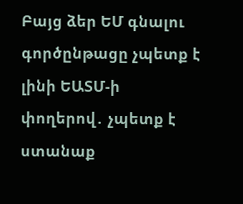Բայց ձեր ԵՄ գնալու գործընթացը չպետք է լինի ԵԱՏՄ-ի փողերով․ չպետք է ստանաք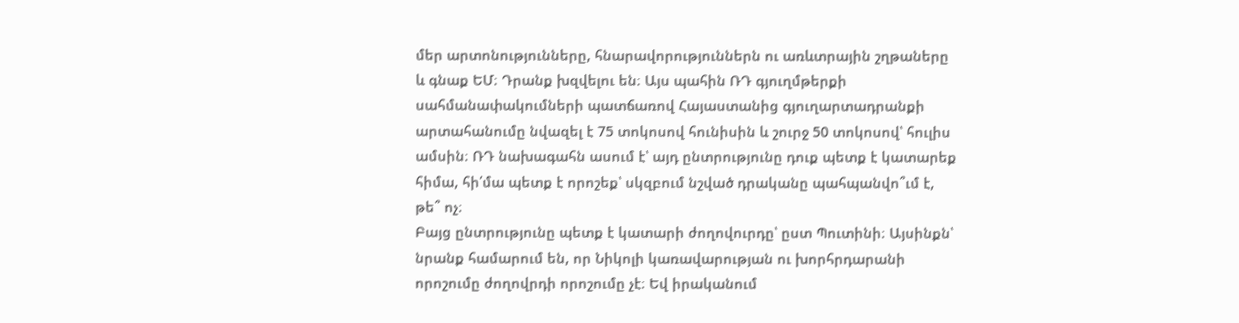մեր արտոնությունները, հնարավորություններն ու առևտրային շղթաները և գնաք ԵՄ։ Դրանք խզվելու են։ Այս պահին ՌԴ գյուղմթերքի սահմանափակումների պատճառով Հայաստանից գյուղարտադրանքի արտահանումը նվազել է 75 տոկոսով հունիսին և շուրջ 50 տոկոսով՝ հուլիս ամսին։ ՌԴ նախագահն ասում է՝ այդ ընտրությունը դուք պետք է կատարեք հիմա, հի՛մա պետք է որոշեք՝ սկզբում նշված դրականը պահպանվո՞ւմ է, թե՞ ոչ։
Բայց ընտրությունը պետք է կատարի ժողովուրդը՝ ըստ Պուտինի։ Այսինքն՝ նրանք համարում են, որ Նիկոլի կառավարության ու խորհրդարանի որոշումը ժողովրդի որոշումը չէ։ Եվ իրականում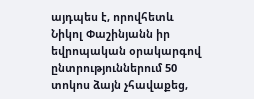այդպես է, որովհետև Նիկոլ Փաշինյանն իր եվրոպական օրակարգով ընտրություններում 50 տոկոս ձայն չհավաքեց,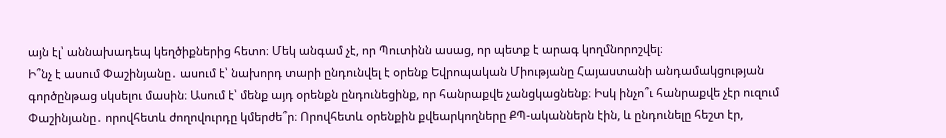այն էլ՝ աննախադեպ կեղծիքներից հետո։ Մեկ անգամ չէ, որ Պուտինն ասաց, որ պետք է արագ կողմնորոշվել։
Ի՞նչ է ասում Փաշինյանը․ ասում է՝ նախորդ տարի ընդունվել է օրենք Եվրոպական Միությանը Հայաստանի անդամակցության գործընթաց սկսելու մասին։ Ասում է՝ մենք այդ օրենքն ընդունեցինք, որ հանրաքվե չանցկացնենք։ Իսկ ինչո՞ւ հանրաքվե չէր ուզում Փաշինյանը․ որովհետև ժողովուրդը կմերժե՞ր։ Որովհետև օրենքին քվեարկողները ՔՊ-ականներն էին, և ընդունելը հեշտ էր,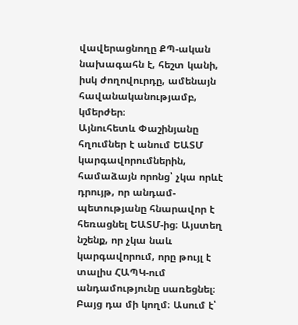վավերացնողը ՔՊ-ական նախագահն է, հեշտ կանի, իսկ ժողովուրդը, ամենայն հավանականությամբ, կմերժեր։
Այնուհետև Փաշինյանը հղումներ է անում ԵԱՏՄ կարգավորումներին, համաձայն որոնց՝ չկա որևէ դրույթ, որ անդամ-պետությանը հնարավոր է հեռացնել ԵԱՏՄ-ից։ Այստեղ նշենք, որ չկա նաև կարգավորում, որը թույլ է տալիս ՀԱՊԿ-ում անդամությունը սառեցնել։ Բայց դա մի կողմ։ Ասում է՝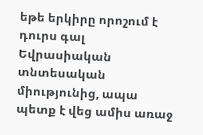եթե երկիրը որոշում է դուրս գալ Եվրասիական տնտեսական միությունից, ապա պետք է վեց ամիս առաջ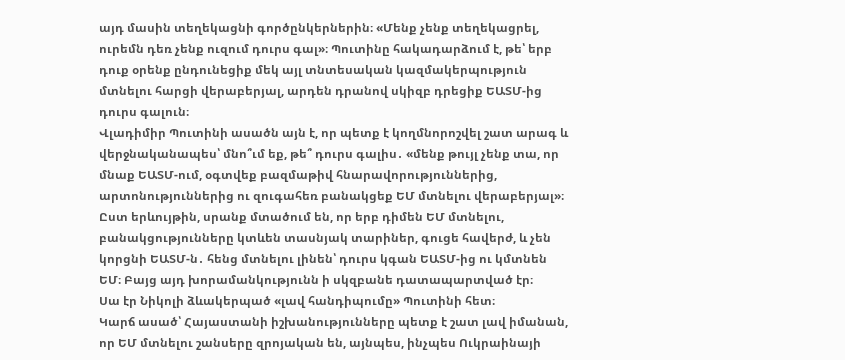այդ մասին տեղեկացնի գործընկերներին։ «Մենք չենք տեղեկացրել, ուրեմն դեռ չենք ուզում դուրս գալ»։ Պուտինը հակադարձում է, թե՝ երբ դուք օրենք ընդունեցիք մեկ այլ տնտեսական կազմակերպություն մտնելու հարցի վերաբերյալ, արդեն դրանով սկիզբ դրեցիք ԵԱՏՄ-ից դուրս գալուն։
Վլադիմիր Պուտինի ասածն այն է, որ պետք է կողմնորոշվել շատ արագ և վերջնականապես՝ մնո՞ւմ եք, թե՞ դուրս գալիս․ «մենք թույլ չենք տա, որ մնաք ԵԱՏՄ-ում, օգտվեք բազմաթիվ հնարավորություններից, արտոնություններից ու զուգահեռ բանակցեք ԵՄ մտնելու վերաբերյալ»։ Ըստ երևույթին, սրանք մտածում են, որ երբ դիմեն ԵՄ մտնելու, բանակցությունները կտևեն տասնյակ տարիներ, գուցե հավերժ, և չեն կորցնի ԵԱՏՄ-ն․ հենց մտնելու լինեն՝ դուրս կգան ԵԱՏՄ-ից ու կմտնեն ԵՄ։ Բայց այդ խորամանկությունն ի սկզբանե դատապարտված էր։
Սա էր Նիկոլի ձևակերպած «լավ հանդիպումը» Պուտինի հետ։
Կարճ ասած՝ Հայաստանի իշխանությունները պետք է շատ լավ իմանան, որ ԵՄ մտնելու շանսերը զրոյական են, այնպես, ինչպես Ուկրաինայի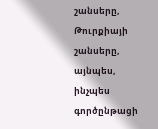շանսերը, Թուրքիայի շանսերը, այնպես, ինչպես գործընթացի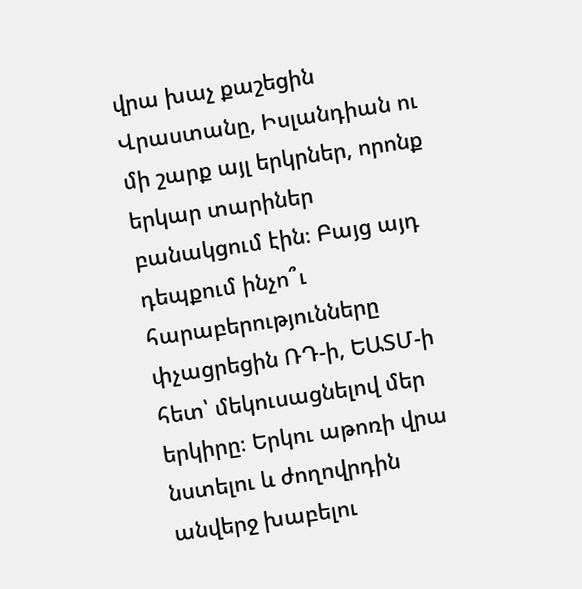վրա խաչ քաշեցին Վրաստանը, Իսլանդիան ու մի շարք այլ երկրներ, որոնք երկար տարիներ բանակցում էին։ Բայց այդ դեպքում ինչո՞ւ հարաբերությունները փչացրեցին ՌԴ-ի, ԵԱՏՄ-ի հետ՝ մեկուսացնելով մեր երկիրը։ Երկու աթոռի վրա նստելու և ժողովրդին անվերջ խաբելու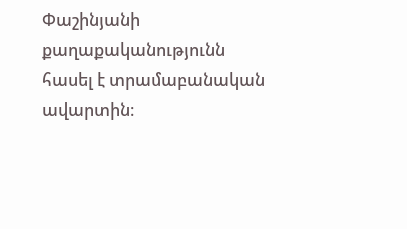Փաշինյանի քաղաքականությունն հասել է տրամաբանական ավարտին։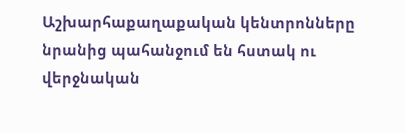Աշխարհաքաղաքական կենտրոնները նրանից պահանջում են հստակ ու վերջնական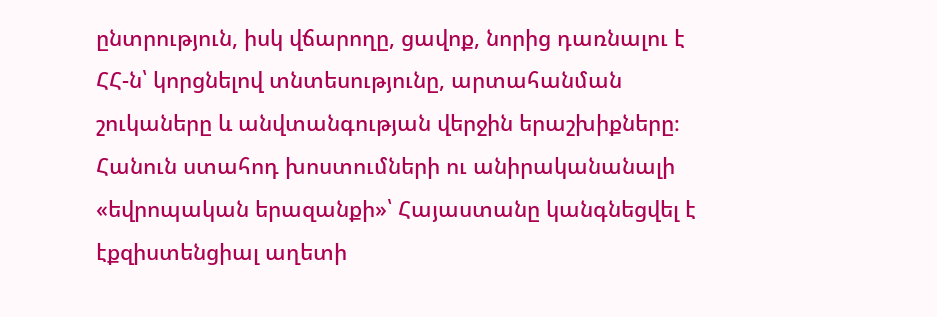ընտրություն, իսկ վճարողը, ցավոք, նորից դառնալու է ՀՀ-ն՝ կորցնելով տնտեսությունը, արտահանման շուկաները և անվտանգության վերջին երաշխիքները։ Հանուն ստահոդ խոստումների ու անիրականանալի «եվրոպական երազանքի»՝ Հայաստանը կանգնեցվել է էքզիստենցիալ աղետի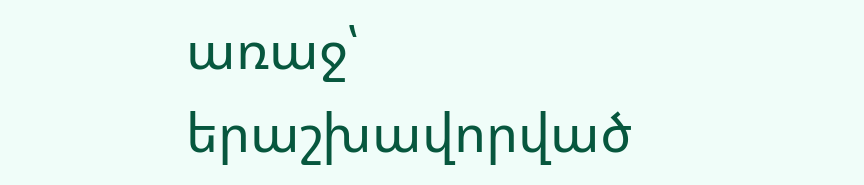առաջ՝ երաշխավորված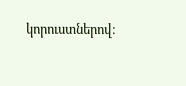կորուստներով։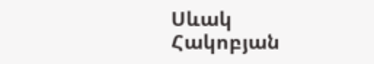Սևակ Հակոբյան